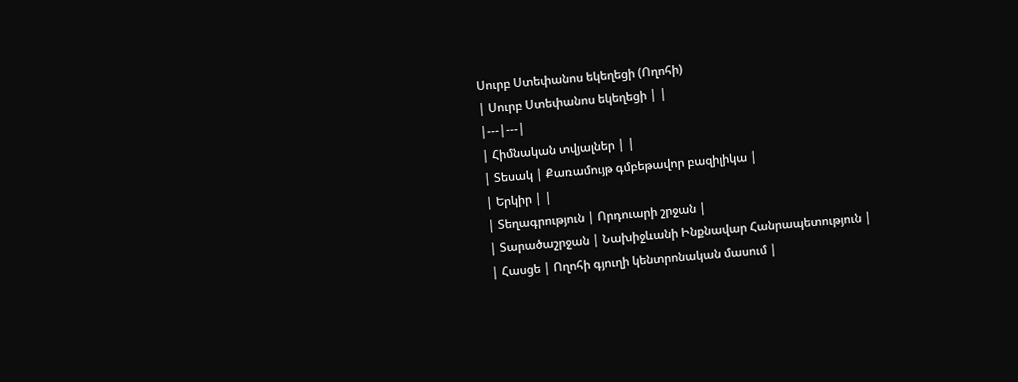Սուրբ Ստեփանոս եկեղեցի (Ողոհի)
| Սուրբ Ստեփանոս եկեղեցի | |
|---|---|
| Հիմնական տվյալներ | |
| Տեսակ | Քառամույթ գմբեթավոր բազիլիկա |
| Երկիր | |
| Տեղագրություն | Որդուարի շրջան |
| Տարածաշրջան | Նախիջևանի Ինքնավար Հանրապետություն |
| Հասցե | Ողոհի գյուղի կենտրոնական մասում |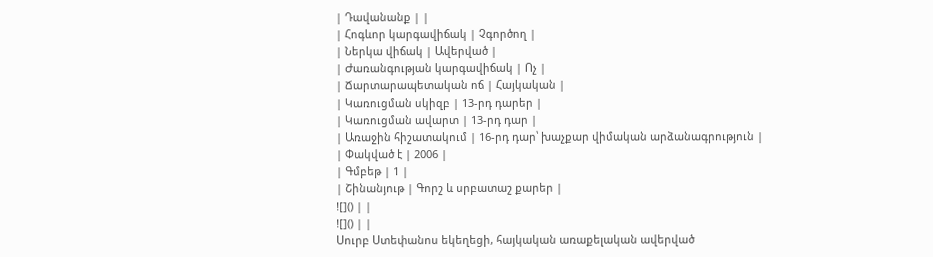| Դավանանք | |
| Հոգևոր կարգավիճակ | Չգործող |
| Ներկա վիճակ | Ավերված |
| Ժառանգության կարգավիճակ | Ոչ |
| Ճարտարապետական ոճ | Հայկական |
| Կառուցման սկիզբ | 13-րդ դարեր |
| Կառուցման ավարտ | 13-րդ դար |
| Առաջին հիշատակում | 16-րդ դար՝ խաչքար վիմական արձանագրություն |
| Փակված է | 2006 |
| Գմբեթ | 1 |
| Շինանյութ | Գորշ և սրբատաշ քարեր |
![]() | |
![]() | |
Սուրբ Ստեփանոս եկեղեցի, հայկական առաքելական ավերված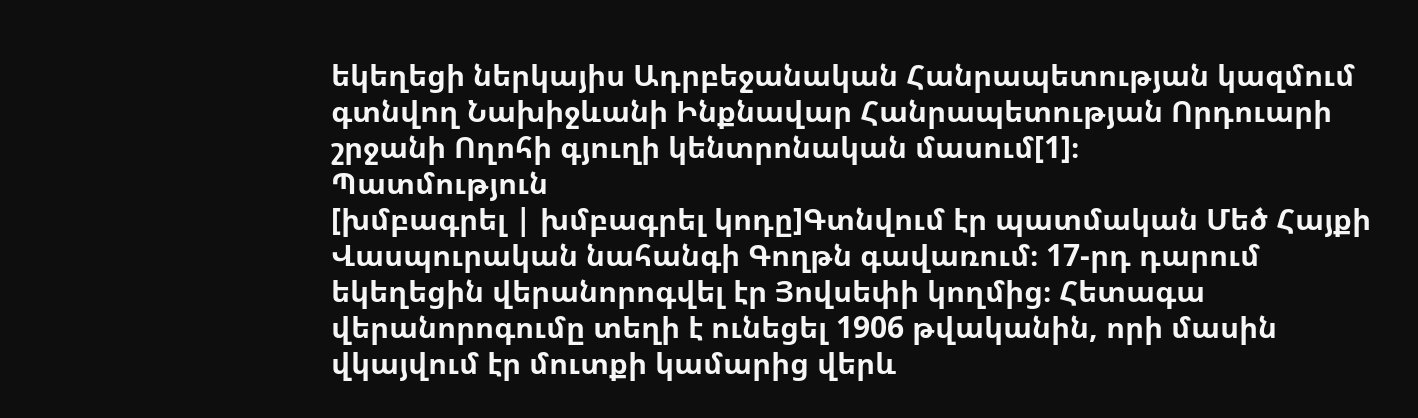եկեղեցի ներկայիս Ադրբեջանական Հանրապետության կազմում գտնվող Նախիջևանի Ինքնավար Հանրապետության Որդուարի շրջանի Ողոհի գյուղի կենտրոնական մասում[1]։
Պատմություն
[խմբագրել | խմբագրել կոդը]Գտնվում էր պատմական Մեծ Հայքի Վասպուրական նահանգի Գողթն գավառում։ 17-րդ դարում եկեղեցին վերանորոգվել էր Յովսեփի կողմից։ Հետագա վերանորոգումը տեղի է ունեցել 1906 թվականին, որի մասին վկայվում էր մուտքի կամարից վերև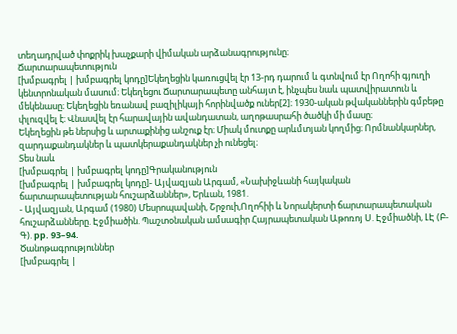տեղադրված փոքրիկ խաչքարի վիմական արձանագրությունը։
Ճարտարապետություն
[խմբագրել | խմբագրել կոդը]Եկեղեցին կառուցվել էր 13-րդ դարում և գտնվում էր Ողոհի գյուղի կենտրոնական մասում։ Եկեղեցու Ճարտարապետը անհայտ է, ինչպես նաև պատվիրատուն և մեկենասը։ Եկեղեցին եռանավ բազիլիկայի հորինվածք ուներ[2]։ 1930-ական թվականներին գմբեթը փլուզվել է։ Վնասվել էր հարավային ավանդատան, աղոթասրահի ծածկի մի մասը։
Եկեղեցին թե ներսից և արտաքինից անշուք էր։ Միակ մուտքը արևմտյան կողմից։ Որմնանկարներ, զարդաքանդակներ և պատկերաքանդակներ չի ունեցել։
Տես նաև
[խմբագրել | խմբագրել կոդը]Գրականություն
[խմբագրել | խմբագրել կոդը]- Այվազյան Արգամ, «Նախիջևանի հայկական ճարտարապետության հուշարձաններ», Երևան, 1981.
- Այվազյան, Արգամ (1980) Մեսրոպավանի, Շրջուի,Ողոհիի և Նորակերտի ճարտարապետական հուշարձանները. Էջմիածին. Պաշտօնական ամսագիր Հայրապետական Աթոռոյ Ս. Էջմիածնի, ԼԷ (Բ-Գ). pp. 93–94.
Ծանոթագրություններ
[խմբագրել |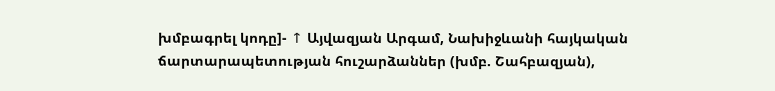խմբագրել կոդը]- ↑ Այվազյան Արգամ, Նախիջևանի հայկական ճարտարապետության հուշարձաններ (խմբ. Շահբազյան),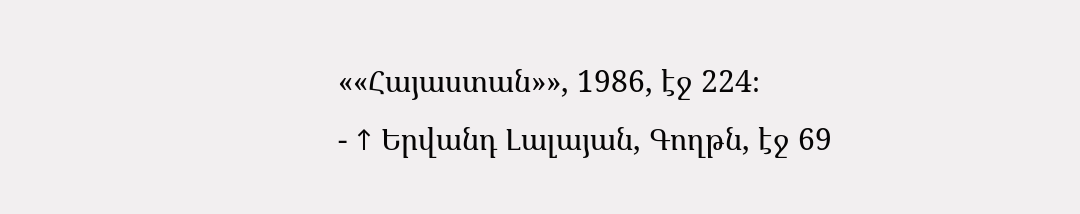««Հայաստան»», 1986, էջ 224։
- ↑ Երվանդ Լալայան, Գողթն, էջ 69